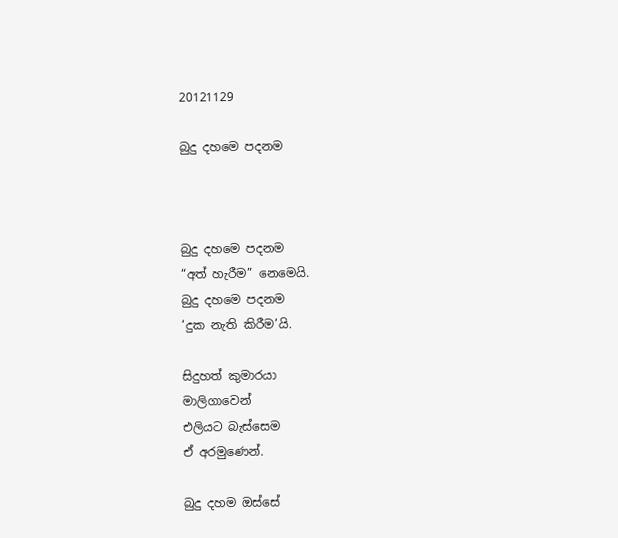20121129

බුදු දහමෙ පදනම



බුදු දහමෙ පදනම
“අත් හැරීම” නෙමෙයි.
බුදු දහමෙ පදනම
‘දුක නැති කිරීම’යි.

සිදුහත් කුමාරයා
මාලිගාවෙන්
එලියට බැස්සෙම
ඒ අරමුණෙන්.

බුදු දහම ඔස්සේ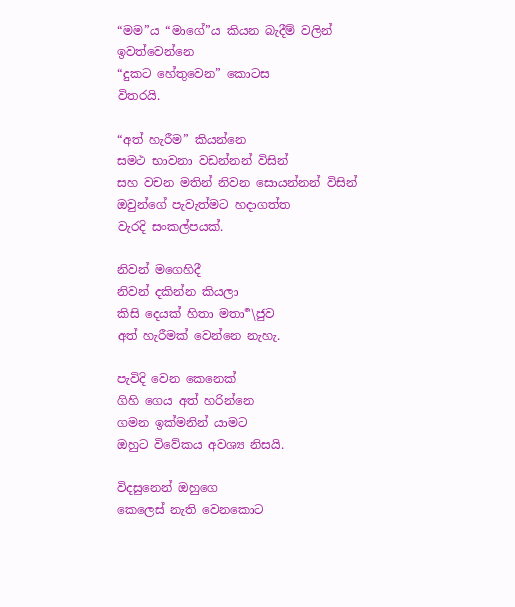“මම”ය “මාගේ”ය කියන බැදීම් වලින්
ඉවත්වෙන්නෙ
“දුකට හේතුවෙන” කොටස
විතරයි.

“අත් හැරීම” කියන්නෙ
සමථ භාවනා වඩන්නන් විසින්
සහ වචන මතින් නිවන සොයන්නන් විසින්
ඔවුන්ගේ පැවැත්මට හදාගත්ත
වැරදි සංකල්පයක්.

නිවන් මගෙහිදී
නිවන් දකින්න කියලා
කිසි දෙයක් හිතා මතා ර්‍\ජුව
අත් හැරීමක් වෙන්නෙ නැහැ.

පැවිදි වෙන කෙනෙක්
ගිහි ගෙය අත් හරින්නෙ
ගමන ඉක්මනින් යාමට
ඔහුට විවේකය අවශ්‍ය නිසයි.

විදසුනෙන් ඔහුගෙ
කෙලෙස් නැති වෙනකොට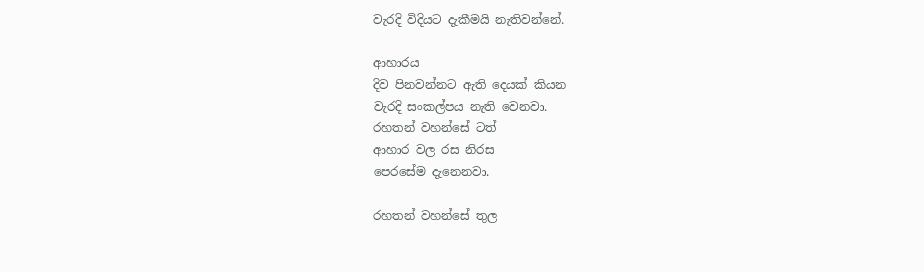වැරදි විදියට දැකීමයි නැතිවන්නේ.

ආහාරය
දිව පිනවන්නට ඇති දෙයක් කියන
වැරදි සංකල්පය නැති වෙනවා.
රහතන් වහන්සේ ටත්
ආහාර වල රස නිරස
පෙරසේම දැනෙනවා.

රහතන් වහන්සේ තුල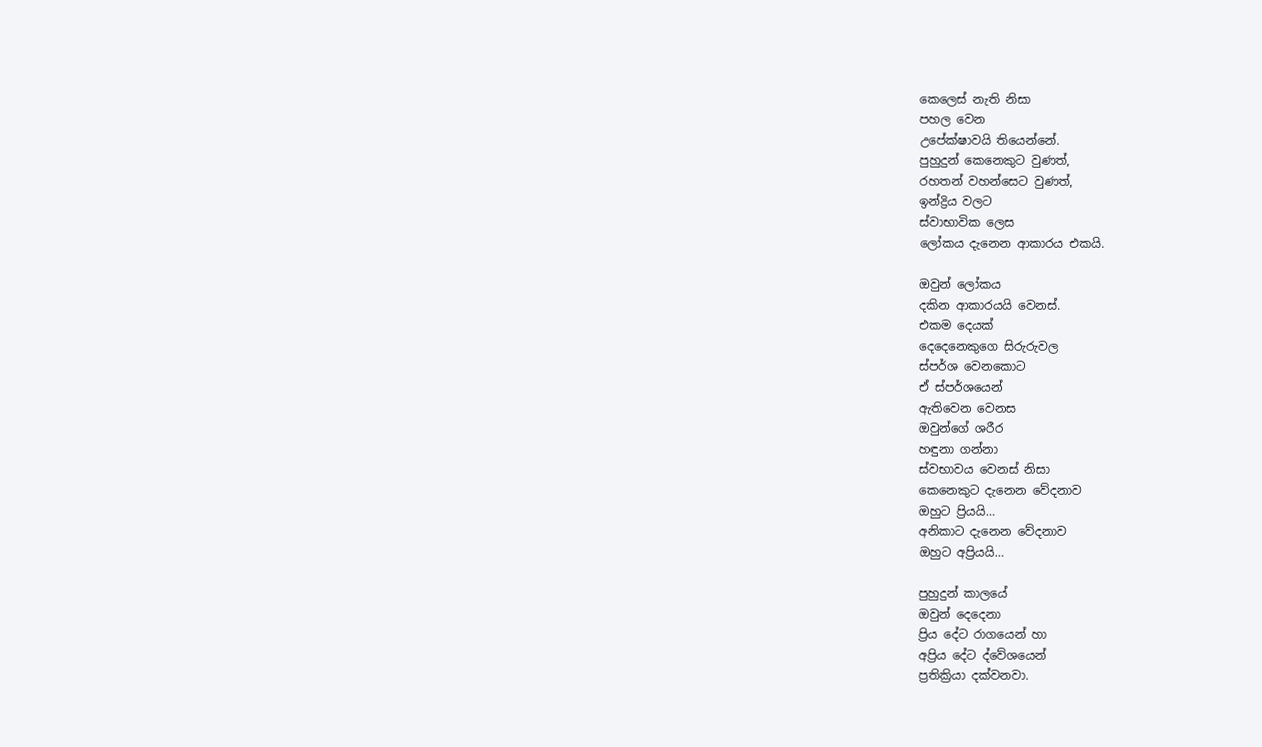කෙලෙස් නැති නිසා
පහල වෙන
උපේක්ෂාවයි තියෙන්නේ.
පුහුදුන් කෙනෙකුට වුණත්,
රහතන් වහන්සෙට වුණත්,
ඉන්ද්‍රිය වලට
ස්වාභාවික ලෙස
ලෝකය දැනෙන ආකාරය එකයි.

ඔවුන් ලෝකය
දකින ආකාරයයි වෙනස්.
එකම දෙයක්
දෙදෙනෙකුගෙ සිරුරුවල
ස්පර්ශ වෙනකොට
ඒ ස්පර්ශයෙන්
ඇතිවෙන වෙනස
ඔවුන්ගේ ශරීර
හඳුනා ගන්නා
ස්වභාවය වෙනස් නිසා
කෙනෙකුට දැනෙන වේදනාව
ඔහුට ප්‍රියයි…
අනිකාට දැනෙන වේදනාව
ඔහුට අප්‍රියයි…

පුහුදුන් කාලයේ
ඔවුන් දෙදෙනා
ප්‍රිය දේට රාගයෙන් හා
අප්‍රිය දේට ද්වේශයෙන්
ප්‍රතික්‍රියා දක්වනවා.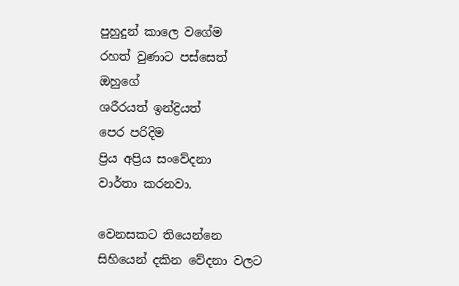පුහුදුන් කාලෙ වගේම
රහත් වුණාට පස්සෙත්
ඔහුගේ
ශරීරයත් ඉන්ද්‍රියත්
පෙර පරිදිම
ප්‍රිය අප්‍රිය සංවේදනා
වාර්තා කරනවා.

වෙනසකට තියෙන්නෙ
සිහියෙන් දකින වේදනා වලට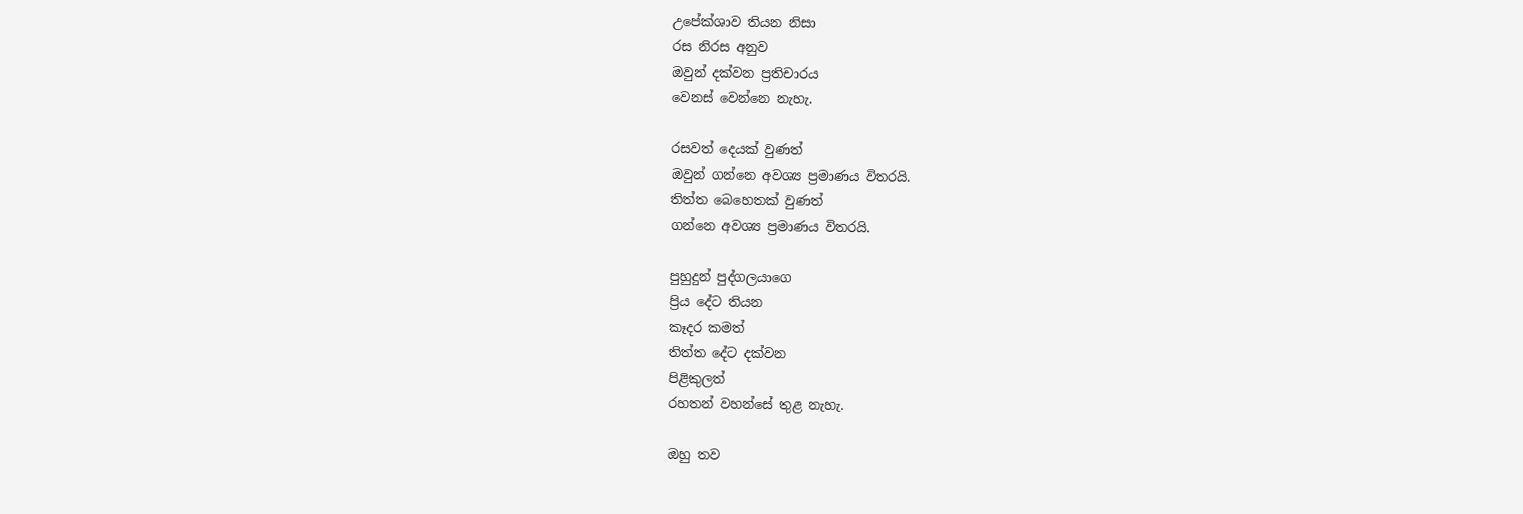උපේක්ශාව තියන නිසා
රස නිරස අනුව
ඔවුන් දක්වන ප්‍රතිචාරය
වෙනස් වෙන්නෙ නැහැ.

රසවත් දෙයක් වුණත්
ඔවුන් ගන්නෙ අවශ්‍ය ප්‍රමාණය විතරයි.
තිත්ත බෙහෙතක් වුණත්
ගන්නෙ අවශ්‍ය ප්‍රමාණය විතරයි.

පුහුදුන් පුද්ගලයාගෙ
ප්‍රිය දේට තියන
කෑදර කමත්
තිත්ත දේට දක්වන
පිළිකුලත්
රහතන් වහන්සේ තුළ නැහැ.

ඔහු තව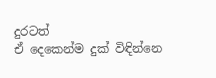දුරටත්
ඒ දෙකෙන්ම දුක් විඳින්නෙ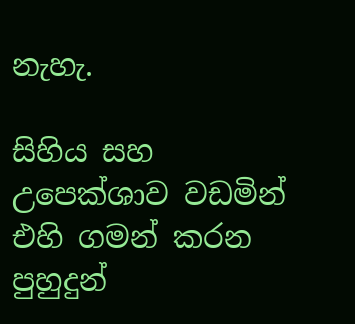නැහැ.

සිහිය සහ
උපෙක්ශාව වඩමින්
එහි ගමන් කරන
පුහුදුන්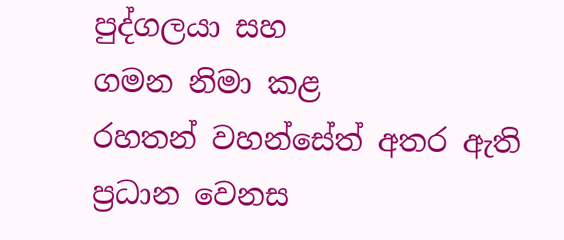පුද්ගලයා සහ
ගමන නිමා කළ
රහතන් වහන්සේත් අතර ඇති ප්‍රධාන වෙනස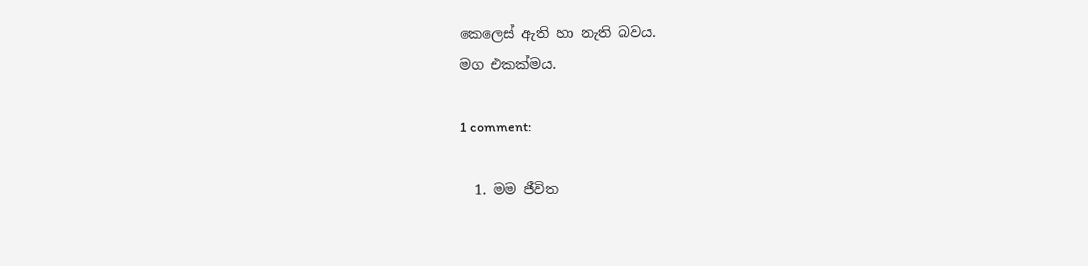කෙලෙස් ඇති හා නැති බවය.
මග එකක්මය.

1 comment:

  1. මම ජීවිත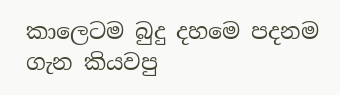කාලෙටම බුදු දහමෙ පදනම ගැන කියවපු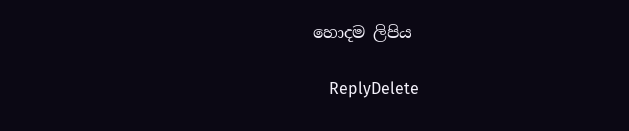හොදම ලිපිය

    ReplyDelete